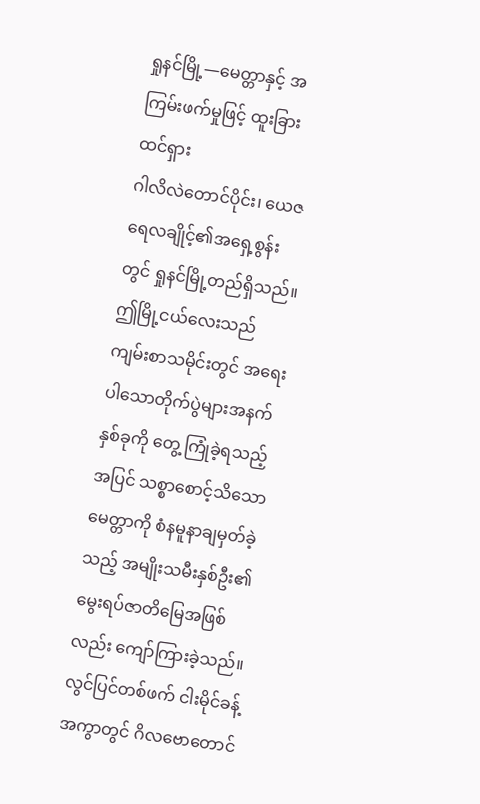ရှုနင်မြို့—မေတ္တာနှင့် အကြမ်းဖက်မှုဖြင့် ထူးခြားထင်ရှား
ဂါလိလဲတောင်ပိုင်း၊ ယေဇရေလချိုင့်၏အရှေ့စွန်းတွင် ရှုနင်မြို့တည်ရှိသည်။ ဤမြို့ငယ်လေးသည် ကျမ်းစာသမိုင်းတွင် အရေးပါသောတိုက်ပွဲများအနက် နှစ်ခုကို တွေ့ ကြုံခဲ့ရသည့်အပြင် သစ္စာစောင့်သိသောမေတ္တာကို စံနမူနာချမှတ်ခဲ့သည့် အမျိုးသမီးနှစ်ဦး၏မွေးရပ်ဇာတိမြေအဖြစ်လည်း ကျော်ကြားခဲ့သည်။
လွင်ပြင်တစ်ဖက် ငါးမိုင်ခန့်အကွာတွင် ဂိလဗောတောင်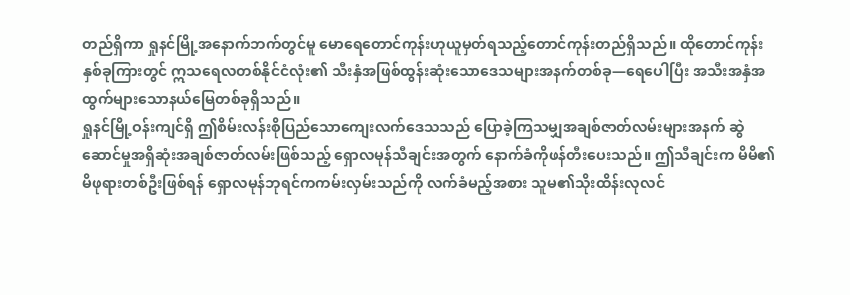တည်ရှိကာ ရှုနင်မြို့အနောက်ဘက်တွင်မူ မောရေတောင်ကုန်းဟုယူမှတ်ရသည့်တောင်ကုန်းတည်ရှိသည်။ ထိုတောင်ကုန်းနှစ်ခုကြားတွင် ဣသရေလတစ်နိုင်ငံလုံး၏ သီးနှံအဖြစ်ထွန်းဆုံးသောဒေသများအနက်တစ်ခု—ရေပေါပြီး အသီးအနှံအထွက်များသောနယ်မြေတစ်ခုရှိသည်။
ရှုနင်မြို့ဝန်းကျင်ရှိ ဤစိမ်းလန်းစိုပြည်သောကျေးလက်ဒေသသည် ပြောခဲ့ကြသမျှအချစ်ဇာတ်လမ်းများအနက် ဆွဲဆောင်မှုအရှိဆုံးအချစ်ဇာတ်လမ်းဖြစ်သည့် ရှောလမုန်သီချင်းအတွက် နောက်ခံကိုဖန်တီးပေးသည်။ ဤသီချင်းက မိမိ၏မိဖုရားတစ်ဦးဖြစ်ရန် ရှောလမုန်ဘုရင်ကကမ်းလှမ်းသည်ကို လက်ခံမည့်အစား သူမ၏သိုးထိန်းလုလင်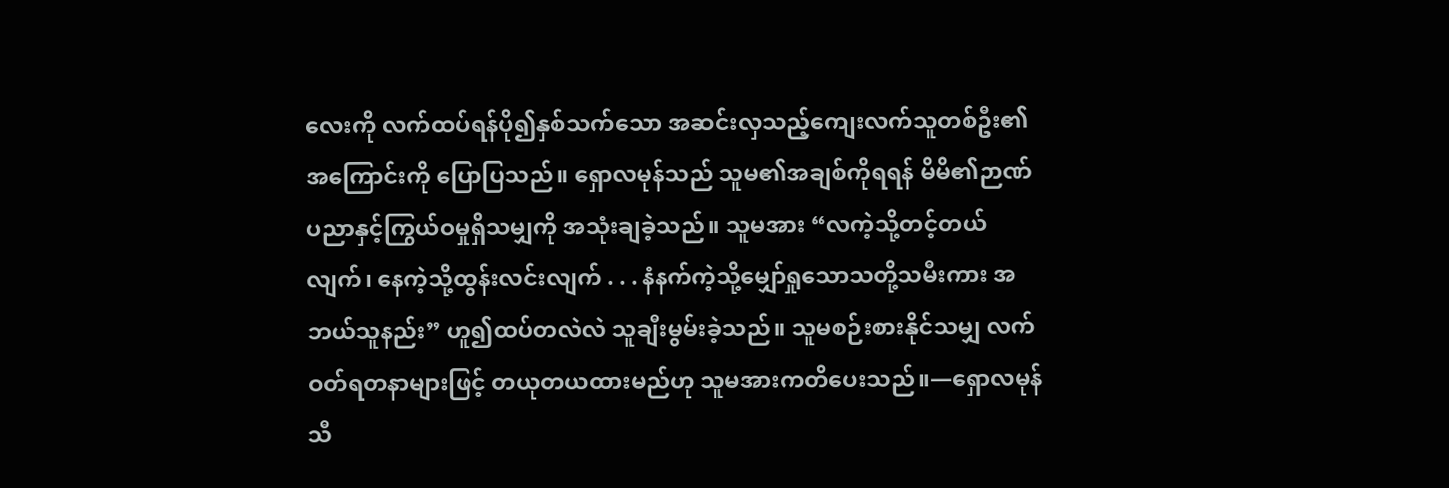လေးကို လက်ထပ်ရန်ပို၍နှစ်သက်သော အဆင်းလှသည့်ကျေးလက်သူတစ်ဦး၏အကြောင်းကို ပြောပြသည်။ ရှောလမုန်သည် သူမ၏အချစ်ကိုရရန် မိမိ၏ဉာဏ်ပညာနှင့်ကြွယ်ဝမှုရှိသမျှကို အသုံးချခဲ့သည်။ သူမအား “လကဲ့သို့တင့်တယ်လျက်၊ နေကဲ့သို့ထွန်းလင်းလျက် . . . နံနက်ကဲ့သို့မျှော်ရှုသောသတို့သမီးကား အဘယ်သူနည်း” ဟူ၍ထပ်တလဲလဲ သူချီးမွမ်းခဲ့သည်။ သူမစဉ်းစားနိုင်သမျှ လက်ဝတ်ရတနာများဖြင့် တယုတယထားမည်ဟု သူမအားကတိပေးသည်။—ရှောလမုန်သီ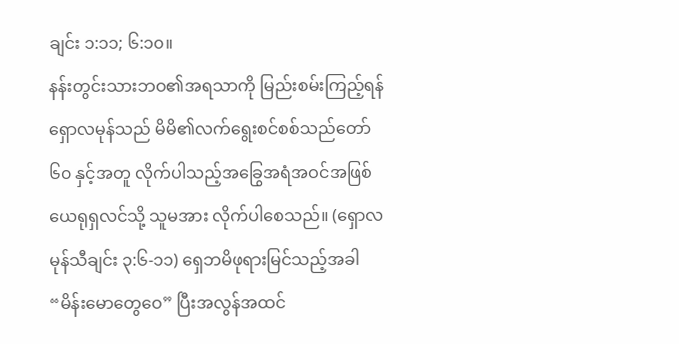ချင်း ၁:၁၁; ၆:၁၀။
နန်းတွင်းသားဘဝ၏အရသာကို မြည်းစမ်းကြည့်ရန် ရှောလမုန်သည် မိမိ၏လက်ရွေးစင်စစ်သည်တော် ၆၀ နှင့်အတူ လိုက်ပါသည့်အခြွေအရံအဝင်အဖြစ် ယေရုရှလင်သို့ သူမအား လိုက်ပါစေသည်။ (ရှောလမုန်သီချင်း ၃:၆-၁၁) ရှေဘမိဖုရားမြင်သည့်အခါ “မိန်းမောတွေဝေ” ပြီးအလွန်အထင်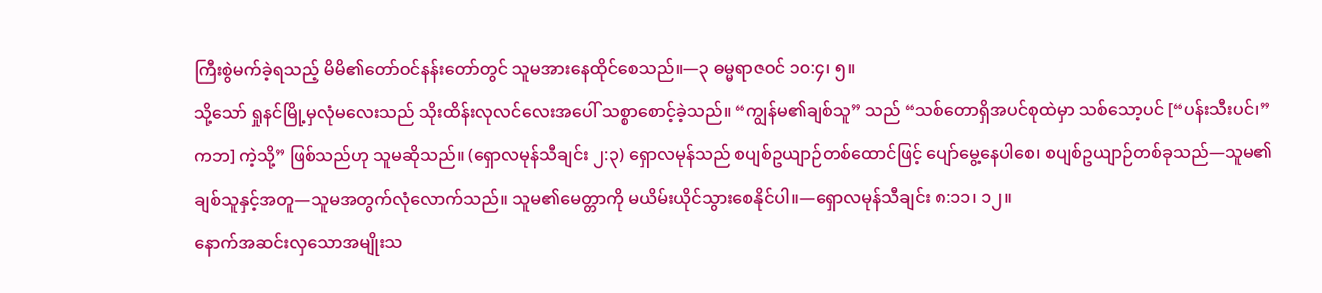ကြီးစွဲမက်ခဲ့ရသည့် မိမိ၏တော်ဝင်နန်းတော်တွင် သူမအားနေထိုင်စေသည်။—၃ ဓမ္မရာဇဝင် ၁၀:၄၊ ၅။
သို့သော် ရှုနင်မြို့မှလုံမလေးသည် သိုးထိန်းလုလင်လေးအပေါ် သစ္စာစောင့်ခဲ့သည်။ “ကျွန်မ၏ချစ်သူ” သည် “သစ်တောရှိအပင်စုထဲမှာ သစ်သော့ပင် [“ပန်းသီးပင်၊” ကဘ] ကဲ့သို့” ဖြစ်သည်ဟု သူမဆိုသည်။ (ရှောလမုန်သီချင်း ၂:၃) ရှောလမုန်သည် စပျစ်ဥယျာဉ်တစ်ထောင်ဖြင့် ပျော်မွေ့နေပါစေ၊ စပျစ်ဥယျာဉ်တစ်ခုသည်—သူမ၏ချစ်သူနှင့်အတူ—သူမအတွက်လုံလောက်သည်။ သူမ၏မေတ္တာကို မယိမ်းယိုင်သွားစေနိုင်ပါ။—ရှောလမုန်သီချင်း ၈:၁၁၊ ၁၂။
နောက်အဆင်းလှသောအမျိုးသ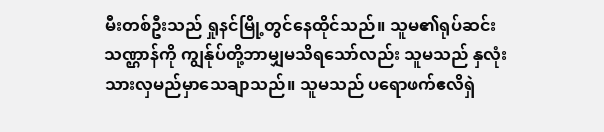မီးတစ်ဦးသည် ရှုနင်မြို့တွင်နေထိုင်သည်။ သူမ၏ရုပ်ဆင်းသဏ္ဌာန်ကို ကျွန်ုပ်တို့ဘာမျှမသိရသော်လည်း သူမသည် နှလုံးသားလှမည်မှာသေချာသည်။ သူမသည် ပရောဖက်ဧလိရှဲ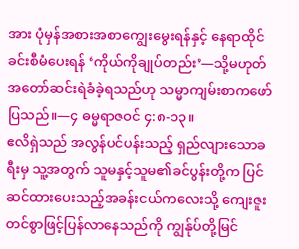အား ပုံမှန်အစားအစာကျွေးမွေးရန်နှင့် နေရာထိုင်ခင်းစီမံပေးရန် ‘ကိုယ်ကိုချုပ်တည်း’—သို့မဟုတ် အတော်ဆင်းရဲခံခဲ့ရသည်ဟု သမ္မာကျမ်းစာကဖော်ပြသည်။—၄ ဓမ္မရာဇဝင် ၄:၈-၁၃။
ဧလိရှဲသည် အလွန်ပင်ပန်းသည့် ရှည်လျားသောခရီးမှ သူ့အတွက် သူမနှင့်သူမ၏ခင်ပွန်းတို့က ပြင်ဆင်ထားပေးသည့်အခန်းငယ်ကလေးသို့ ကျေးဇူးတင်စွာဖြင့်ပြန်လာနေသည်ကို ကျွန်ုပ်တို့မြင်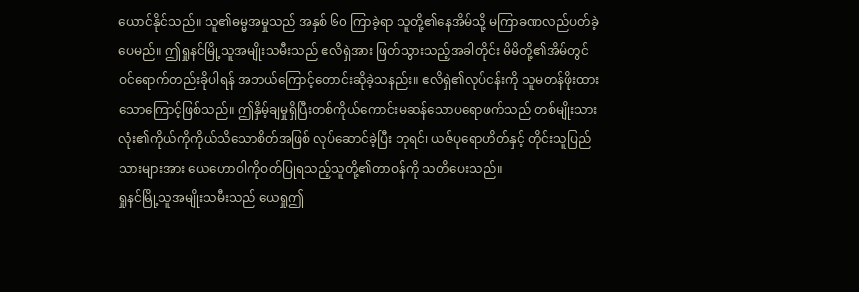ယောင်နိုင်သည်။ သူ၏ဓမ္မအမှုသည် အနှစ် ၆၀ ကြာခဲ့ရာ သူတို့၏နေအိမ်သို့ မကြာခဏလည်ပတ်ခဲ့ပေမည်။ ဤရှုနင်မြို့သူအမျိုးသမီးသည် ဧလိရှဲအား ဖြတ်သွားသည့်အခါတိုင်း မိမိတို့၏အိမ်တွင် ဝင်ရောက်တည်းခိုပါရန် အဘယ်ကြောင့်တောင်းဆိုခဲ့သနည်း။ ဧလိရှဲ၏လုပ်ငန်းကို သူမတန်ဖိုးထားသောကြောင့်ဖြစ်သည်။ ဤနှိမ့်ချမှုရှိပြီးတစ်ကိုယ်ကောင်းမဆန်သောပရောဖက်သည် တစ်မျိုးသားလုံး၏ကိုယ်ကိုကိုယ်သိသောစိတ်အဖြစ် လုပ်ဆောင်ခဲ့ပြီး ဘုရင်၊ ယဇ်ပုရောဟိတ်နှင့် တိုင်းသူပြည်သားများအား ယေဟောဝါကိုဝတ်ပြုရသည့်သူတို့၏တာဝန်ကို သတိပေးသည်။
ရှုနင်မြို့သူအမျိုးသမီးသည် ယေရှုဤ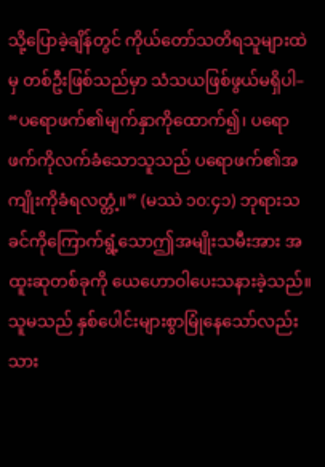သို့ပြောခဲ့ချိန်တွင် ကိုယ်တော်သတိရသူများထဲမှ တစ်ဦးဖြစ်သည်မှာ သံသယဖြစ်ဖွယ်မရှိပါ– “ပရောဖက်၏မျက်နှာကိုထောက်၍၊ ပရောဖက်ကိုလက်ခံသောသူသည် ပရောဖက်၏အကျိုးကိုခံရလတ္တံ့။” (မဿဲ ၁၀:၄၁) ဘုရားသခင်ကိုကြောက်ရွံ့သောဤအမျိုးသမီးအား အထူးဆုတစ်ခုကို ယေဟောဝါပေးသနားခဲ့သည်။ သူမသည် နှစ်ပေါင်းများစွာမြုံနေသော်လည်း သား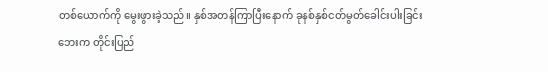တစ်ယောက်ကို မွေးဖွားခဲ့သည်။ နှစ်အတန်ကြာပြီးနောက် ခုနစ်နှစ်ငတ်မွတ်ခေါင်းပါးခြင်းဘေးက တိုင်းပြည်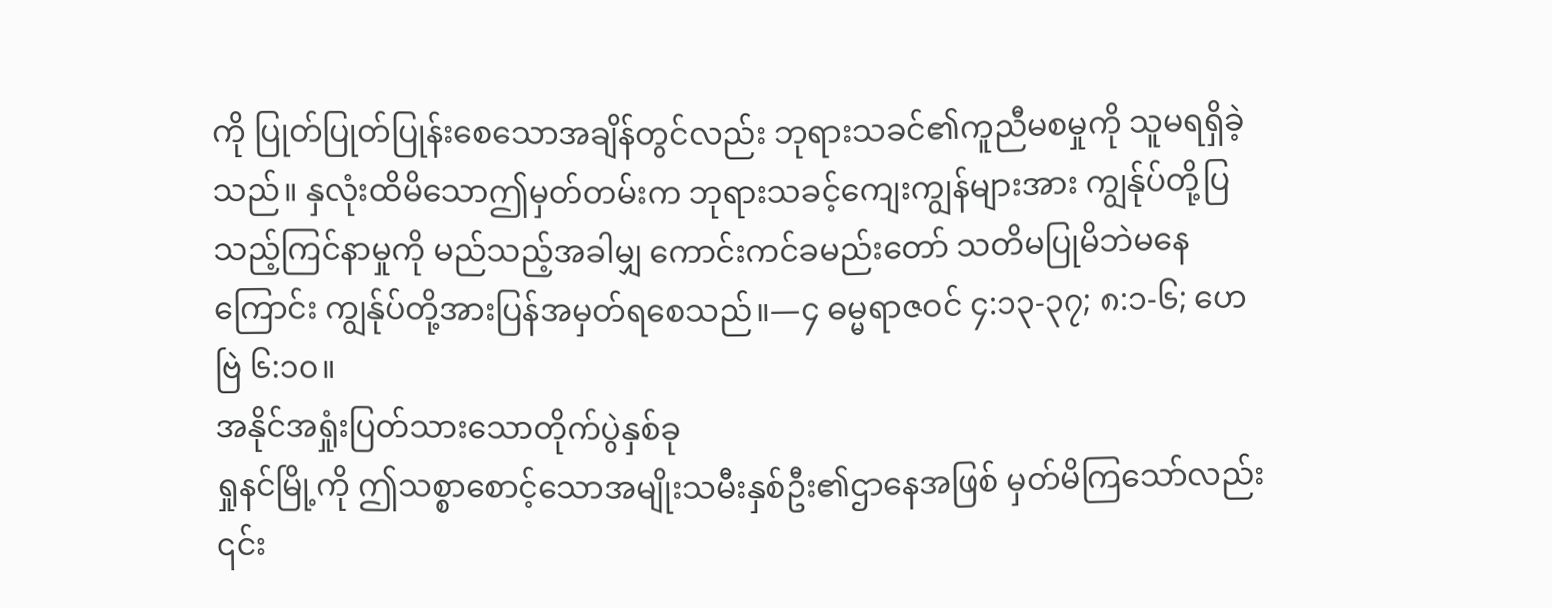ကို ပြုတ်ပြုတ်ပြုန်းစေသောအချိန်တွင်လည်း ဘုရားသခင်၏ကူညီမစမှုကို သူမရရှိခဲ့သည်။ နှလုံးထိမိသောဤမှတ်တမ်းက ဘုရားသခင့်ကျေးကျွန်များအား ကျွန်ုပ်တို့ပြသည့်ကြင်နာမှုကို မည်သည့်အခါမျှ ကောင်းကင်ခမည်းတော် သတိမပြုမိဘဲမနေကြောင်း ကျွန်ုပ်တို့အားပြန်အမှတ်ရစေသည်။—၄ ဓမ္မရာဇဝင် ၄:၁၃-၃၇; ၈:၁-၆; ဟေဗြဲ ၆:၁၀။
အနိုင်အရှုံးပြတ်သားသောတိုက်ပွဲနှစ်ခု
ရှုနင်မြို့ကို ဤသစ္စာစောင့်သောအမျိုးသမီးနှစ်ဦး၏ဌာနေအဖြစ် မှတ်မိကြသော်လည်း ၎င်း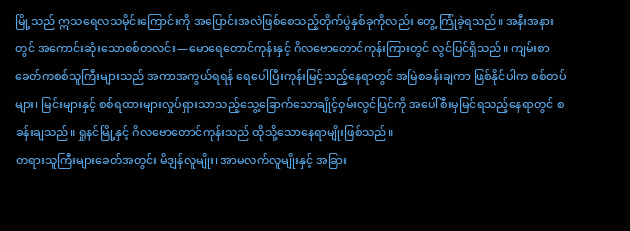မြို့သည် ဣသရေလသမိုင်းကြောင်းကို အပြောင်းအလဲဖြစ်စေသည့်တိုက်ပွဲနှစ်ခုကိုလည်း တွေ့ ကြုံခဲ့ရသည်။ အနီးအနားတွင် အကောင်းဆုံးသောစစ်တလင်း—မောရေတောင်ကုန်းနှင့် ဂိလဗောတောင်ကုန်းကြားတွင် လွင်ပြင်ရှိသည်။ ကျမ်းစာခေတ်ကစစ်သူကြီးများသည် အကာအကွယ်ရရန် ရေပေါပြီးကုန်းမြင့်သည့်နေရာတွင် အမြဲစခန်းချကာ ဖြစ်နိုင်ပါက စစ်တပ်များ၊ မြင်းများနှင့် စစ်ရထားများလှုပ်ရှားသာသည့်သွေ့ခြောက်သောချိုင့်ဝှမ်းလွင်ပြင်ကို အပေါ်စီးမှမြင်ရသည့်နေရာတွင် စခန်းချသည်။ ရှုနင်မြို့နှင့် ဂိလဗောတောင်ကုန်းသည် ထိုသို့သောနေရာမျိုးဖြစ်သည်။
တရားသူကြီးများခေတ်အတွင်း မိဒျန်လူမျိုး၊ အာမလက်လူမျိုးနှင့် အခြား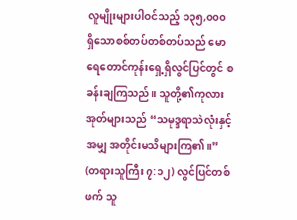လူမျိုးများပါဝင်သည့် ၁၃၅,၀၀၀ ရှိသောစစ်တပ်တစ်တပ်သည် မောရေတောင်ကုန်းရှေ့ရှိလွင်ပြင်တွင် စခန်းချကြသည်။ သူတို့၏ကုလားအုတ်များသည် “သမုဒ္ဒရာသဲလုံးနှင့်အမျှ အတိုင်းမသိများကြ၏။” (တရားသူကြီး ၇:၁၂) လွင်ပြင်တစ်ဖက် သူ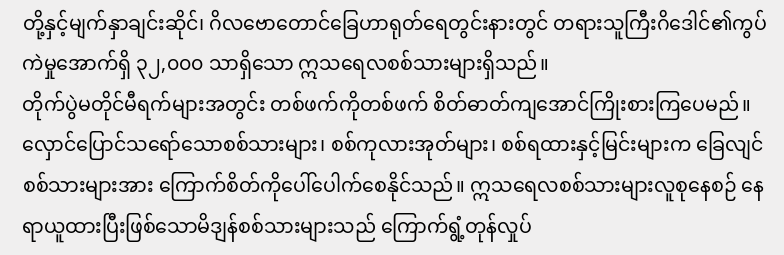တို့နှင့်မျက်နှာချင်းဆိုင်၊ ဂိလဗောတောင်ခြေဟာရုတ်ရေတွင်းနားတွင် တရားသူကြီးဂိဒေါင်၏ကွပ်ကဲမှုအောက်ရှိ ၃၂,၀၀၀ သာရှိသော ဣသရေလစစ်သားများရှိသည်။
တိုက်ပွဲမတိုင်မီရက်များအတွင်း တစ်ဖက်ကိုတစ်ဖက် စိတ်ဓာတ်ကျအောင်ကြိုးစားကြပေမည်။ လှောင်ပြောင်သရော်သောစစ်သားများ၊ စစ်ကုလားအုတ်များ၊ စစ်ရထားနှင့်မြင်းများက ခြေလျင်စစ်သားများအား ကြောက်စိတ်ကိုပေါ်ပေါက်စေနိုင်သည်။ ဣသရေလစစ်သားများလူစုနေစဉ် နေရာယူထားပြီးဖြစ်သောမိဒျန်စစ်သားများသည် ကြောက်ရွံ့တုန်လှုပ်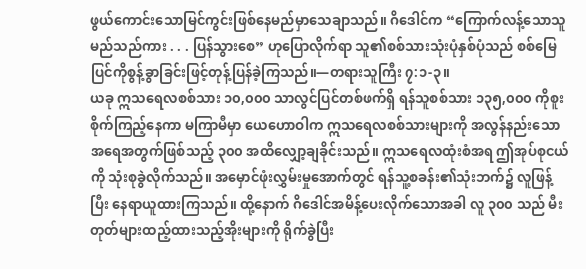ဖွယ်ကောင်းသောမြင်ကွင်းဖြစ်နေမည်မှာသေချာသည်။ ဂိဒေါင်က “ကြောက်လန့်သောသူမည်သည်ကား . . . ပြန်သွားစေ” ဟုပြောလိုက်ရာ သူ၏စစ်သားသုံးပုံနှစ်ပုံသည် စစ်မြေပြင်ကိုစွန့်ခွာခြင်းဖြင့်တုန့်ပြန်ခဲ့ကြသည်။—တရားသူကြီး ၇:၁-၃။
ယခု ဣသရေလစစ်သား ၁၀,၀၀၀ သာလွင်ပြင်တစ်ဖက်ရှိ ရန်သူစစ်သား ၁၃၅,၀၀၀ ကိုစူးစိုက်ကြည့်နေကာ မကြာမီမှာ ယေဟောဝါက ဣသရေလစစ်သားများကို အလွန်နည်းသောအရေအတွက်ဖြစ်သည့် ၃၀၀ အထိလျှော့ချခိုင်းသည်။ ဣသရေလထုံးစံအရ ဤအုပ်စုငယ်ကို သုံးစုခွဲလိုက်သည်။ အမှောင်ဖုံးလွှမ်းမှုအောက်တွင် ရန်သူ့စခန်း၏သုံးဘက်၌ လူဖြန့်ပြီး နေရာယူထားကြသည်။ ထို့နောက် ဂိဒေါင်အမိန့်ပေးလိုက်သောအခါ လူ ၃၀၀ သည် မီးတုတ်များထည့်ထားသည့်အိုးများကို ရိုက်ခွဲပြီး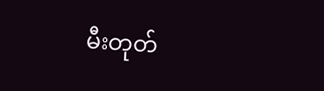မီးတုတ်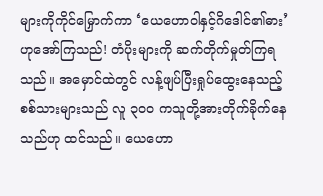များကိုကိုင်မြှောက်ကာ ‘ယေဟောဝါနှင့်ဂိဒေါင်၏ဓား’ ဟုအော်ကြသည်! တံပိုးများကို ဆက်တိုက်မှုတ်ကြရသည်။ အမှောင်ထဲတွင် လန့်ဖျပ်ပြီးရှုပ်ထွေးနေသည့်စစ်သားများသည် လူ ၃၀၀ ကသူတို့အားတိုက်ခိုက်နေသည်ဟု ထင်သည်။ ယေဟော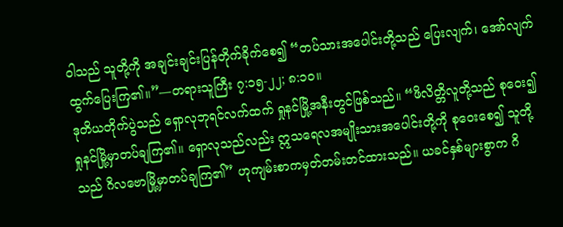ဝါသည် သူတို့ကို အချင်းချင်းပြန်တိုက်ခိုက်စေ၍ “တပ်သားအပေါင်းတို့သည် ပြေးလျက်၊ အော်လျက်ထွက်ပြေးကြ၏။”—တရားသူကြီး ၇:၁၅-၂၂; ၈:၁၀။
ဒုတိယတိုက်ပွဲသည် ရှောလုဘုရင်လက်ထက် ရှုနင်မြို့အနီးတွင်ဖြစ်သည်။ “ဖိလိတ္တိလူတို့သည် စုဝေး၍ ရှုနင်မြို့မှာတပ်ချကြ၏။ ရှောလုသည်လည်း ဣသရေလအမျိုးသားအပေါင်းတို့ကို စုဝေးစေ၍ သူတို့သည် ဂိလဗောမြို့မှာတပ်ချကြ၏” ဟုကျမ်းစာကမှတ်တမ်းတင်ထားသည်။ ယခင်နှစ်များစွာက ဂိ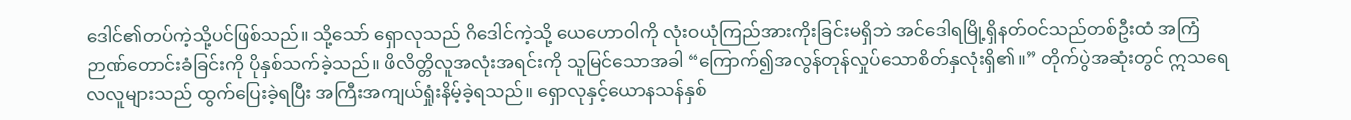ဒေါင်၏တပ်ကဲ့သို့ပင်ဖြစ်သည်။ သို့သော် ရှောလုသည် ဂိဒေါင်ကဲ့သို့ ယေဟောဝါကို လုံးဝယုံကြည်အားကိုးခြင်းမရှိဘဲ အင်ဒေါရမြို့ရှိနတ်ဝင်သည်တစ်ဦးထံ အကြံဉာဏ်တောင်းခံခြင်းကို ပိုနှစ်သက်ခဲ့သည်။ ဖိလိတ္တိလူအလုံးအရင်းကို သူမြင်သောအခါ “ကြောက်၍အလွန်တုန်လှုပ်သောစိတ်နှလုံးရှိ၏။” တိုက်ပွဲအဆုံးတွင် ဣသရေလလူများသည် ထွက်ပြေးခဲ့ရပြီး အကြီးအကျယ်ရှုံးနိမ့်ခဲ့ရသည်။ ရှောလုနှင့်ယောနသန်နှစ်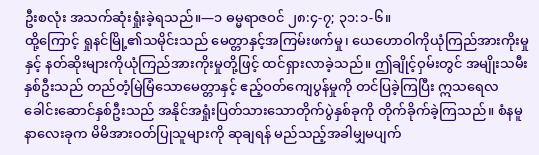ဦးစလုံး အသက်ဆုံးရှုံးခဲ့ရသည်။—၁ ဓမ္မရာဇဝင် ၂၈:၄-၇; ၃၁:၁-၆။
ထို့ကြောင့် ရှုနင်မြို့၏သမိုင်းသည် မေတ္တာနှင့်အကြမ်းဖက်မှု၊ ယေဟောဝါကိုယုံကြည်အားကိုးမှုနှင့် နတ်ဆိုးများကိုယုံကြည်အားကိုးမှုတို့ဖြင့် ထင်ရှားလာခဲ့သည်။ ဤချိုင့်ဝှမ်းတွင် အမျိုးသမီးနှစ်ဦးသည် တည်တံ့မြဲမြံသောမေတ္တာနှင့် ဧည့်ဝတ်ကျေပွန်မှုကို တင်ပြခဲ့ကြပြီး ဣသရေလခေါင်းဆောင်နှစ်ဦးသည် အနိုင်အရှုံးပြတ်သားသောတိုက်ပွဲနှစ်ခုကို တိုက်ခိုက်ခဲ့ကြသည်။ စံနမူနာလေးခုက မိမိအားဝတ်ပြုသူများကို ဆုချရန် မည်သည့်အခါမျှမပျက်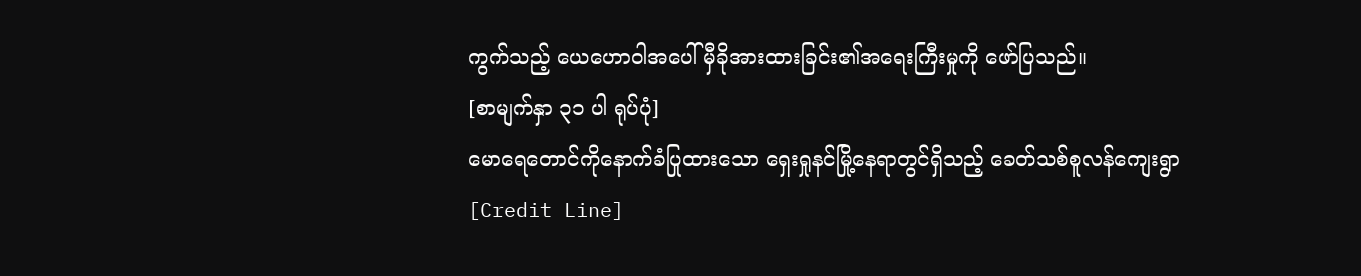ကွက်သည့် ယေဟောဝါအပေါ် မှီခိုအားထားခြင်း၏အရေးကြီးမှုကို ဖော်ပြသည်။
[စာမျက်နှာ ၃၁ ပါ ရုပ်ပုံ]
မောရေတောင်ကိုနောက်ခံပြုထားသော ရှေးရှုနင်မြို့နေရာတွင်ရှိသည့် ခေတ်သစ်စူလန်ကျေးရွာ
[Credit Line]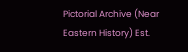Pictorial Archive (Near Eastern History) Est.